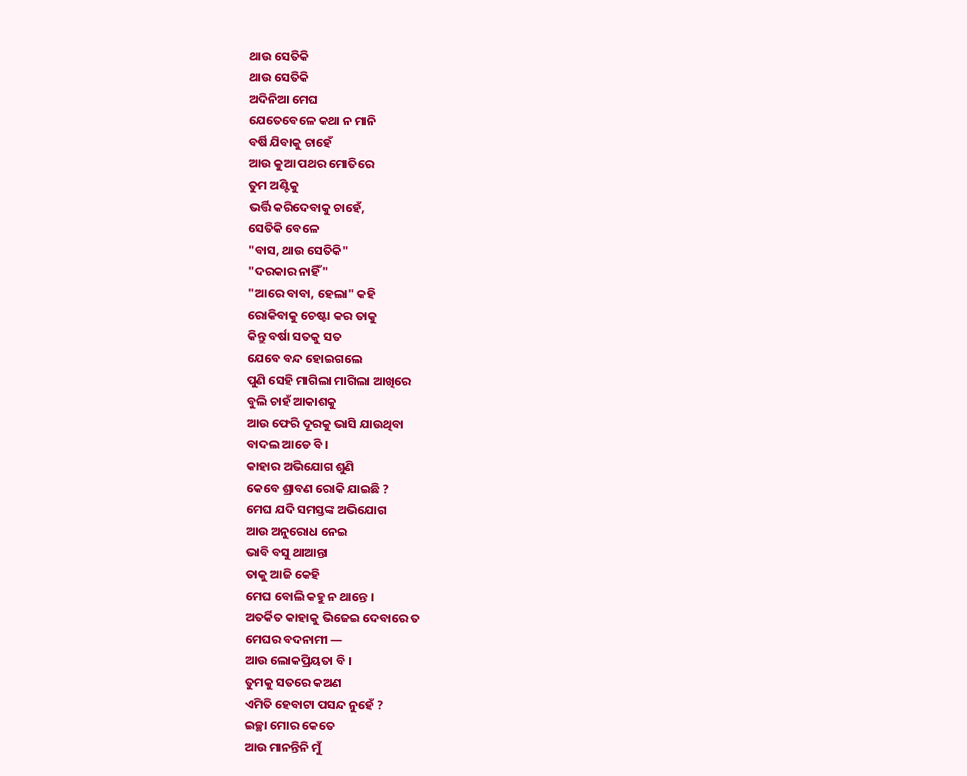ଥାଉ ସେତିକି
ଥାଉ ସେତିକି
ଅଦିନିଆ ମେଘ
ଯେତେବେଳେ କଥା ନ ମାନି
ବର୍ଷି ଯିବାକୁ ଚାହେଁ
ଆଉ କୁଆ ପଥର ମୋତିରେ
ତୁମ ଅଣ୍ଟିକୁ
ଭର୍ତ୍ତି କରିଦେବାକୁ ଚାହେଁ,
ସେତିକି ବେଳେ
"ବାସ, ଥାଉ ସେତିକି"
"ଦରକାର ନାହିଁ"
"ଆରେ ବାବା, ହେଲା" କହି
ରୋକିବାକୁ ଚେଷ୍ଟା କର ତାକୁ
କିନ୍ତୁ ବର୍ଷା ସତକୁ ସତ
ଯେବେ ବନ୍ଦ ହୋଇଗଲେ
ପୁଣି ସେହି ମାଗିଲା ମାଗିଲା ଆଖିରେ
ବୁଲି ଚାହଁ ଆକାଶକୁ
ଆଉ ଫେରି ଦୂରକୁ ଭାସି ଯାଉଥିବା
ବାଦଲ ଆଡେ ବି ।
କାହାର ଅଭିଯୋଗ ଶୁଣି
କେବେ ଶ୍ରାବଣ ରୋକି ଯାଇଛି ?
ମେଘ ଯଦି ସମସ୍ତଙ୍କ ଅଭିଯୋଗ
ଆଉ ଅନୁରୋଧ ନେଇ
ଭାବି ବସୁ ଥାଆନ୍ତା
ତାକୁ ଆଜି କେହି
ମେଘ ବୋଲି କହୁ ନ ଥାନ୍ତେ ।
ଅତର୍କିତ କାହାକୁ ଭିଜେଇ ଦେବାରେ ତ
ମେଘର ବଦନାମୀ ―
ଆଉ ଲୋକପ୍ରିୟତା ବି ।
ତୁମକୁ ସତରେ କଅଣ
ଏମିତି ହେବାଟା ପସନ୍ଦ ନୁହେଁ ?
ଇଚ୍ଛା ମୋର କେତେ
ଆଉ ମାନନ୍ତିନି ମୁଁ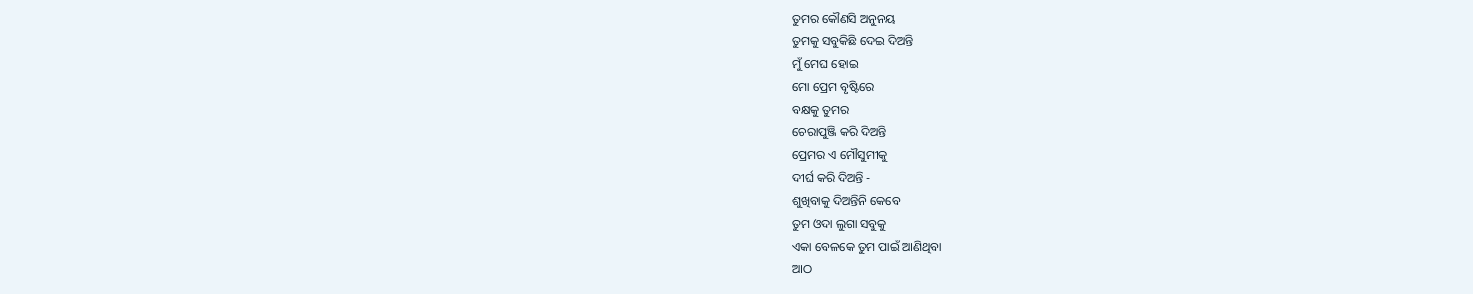ତୁମର କୌଣସି ଅନୁନୟ
ତୁମକୁ ସବୁକିଛି ଦେଇ ଦିଅନ୍ତି
ମୁଁ ମେଘ ହୋଇ
ମୋ ପ୍ରେମ ବୃଷ୍ଟିରେ
ବକ୍ଷକୁ ତୁମର
ଚେରାପୁଞ୍ଜି କରି ଦିଅନ୍ତି
ପ୍ରେମର ଏ ମୌସୁମୀକୁ
ଦୀର୍ଘ କରି ଦିଅନ୍ତି -
ଶୁଖିବାକୁ ଦିଅନ୍ତିନି କେବେ
ତୁମ ଓଦା ଲୁଗା ସବୁକୁ
ଏକା ବେଳକେ ତୁମ ପାଇଁ ଆଣିଥିବା
ଆଠ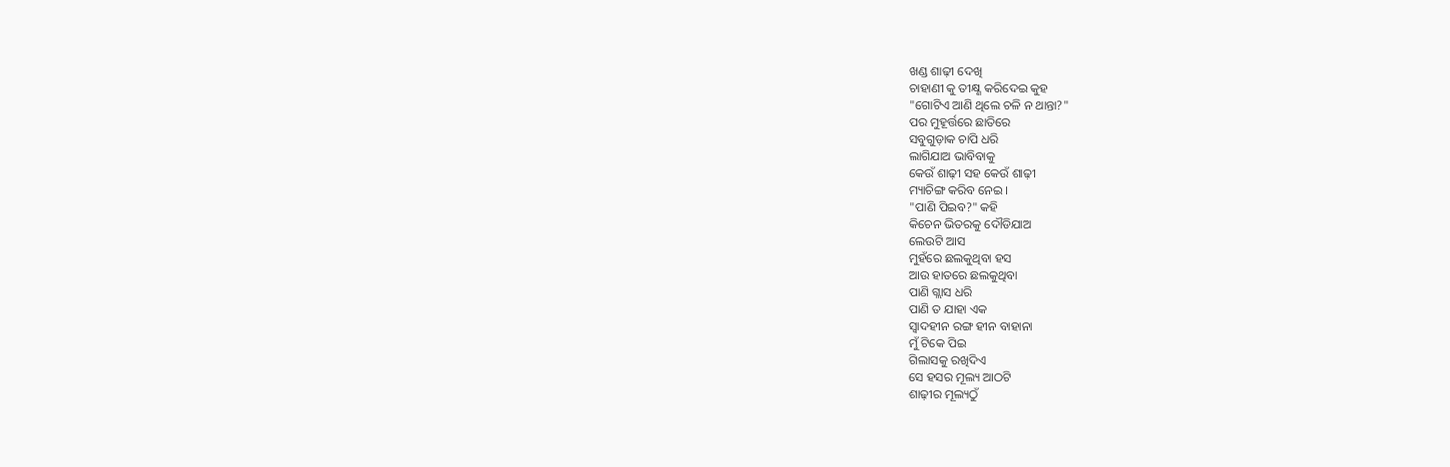ଖଣ୍ଡ ଶାଢ଼ୀ ଦେଖି
ଚାହାଣୀ କୁ ତୀକ୍ଷ୍ଣ କରିଦେଇ କୁହ
"ଗୋଟିଏ ଆଣି ଥିଲେ ଚଳି ନ ଥାନ୍ତା?"
ପର ମୁହୂର୍ତ୍ତରେ ଛାତିରେ
ସବୁଗୁଡ଼ାକ ଚାପି ଧରି
ଲାଗିଯାଅ ଭାବିବାକୁ
କେଉଁ ଶାଢ଼ୀ ସହ କେଉଁ ଶାଢ଼ୀ
ମ୍ୟାଚିଙ୍ଗ କରିବ ନେଇ ।
"ପାଣି ପିଇବ?" କହି
କିଚେନ ଭିତରକୁ ଦୌଡିଯାଅ
ଲେଉଟି ଆସ
ମୁହଁରେ ଛଲକୁଥିବା ହସ
ଆଉ ହାତରେ ଛଲକୁଥିବା
ପାଣି ଗ୍ଲାସ ଧରି
ପାଣି ତ ଯାହା ଏକ
ସ୍ଵାଦହୀନ ରଙ୍ଗ ହୀନ ବାହାନା
ମୁଁ ଟିକେ ପିଇ
ଗିଲାସକୁ ରଖିଦିଏ
ସେ ହସର ମୂଲ୍ୟ ଆଠଟି
ଶାଢ଼ୀର ମୂଲ୍ୟଠୁଁ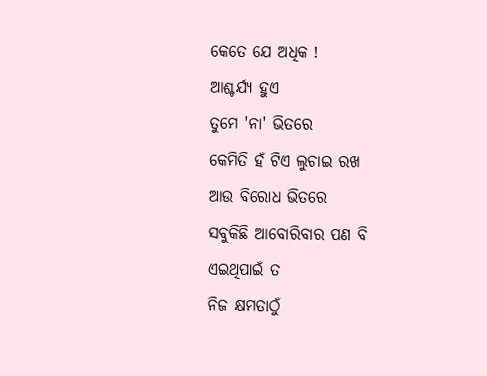କେତେ ଯେ ଅଧିକ !
ଆଶ୍ଚର୍ଯ୍ୟ ହୁଏ
ତୁମେ 'ନା' ଭିତରେ
କେମିତି ହଁ ଟିଏ ଲୁଚାଇ ରଖ
ଆଉ ବିରୋଧ ଭିତରେ
ସବୁକିଛି ଆବୋରିବାର ପଣ ବି
ଏଇଥିପାଇଁ ତ
ନିଜ କ୍ଷମତାଠୁଁ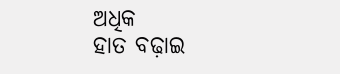ଅଧିକ
ହାତ ବଢ଼ାଇ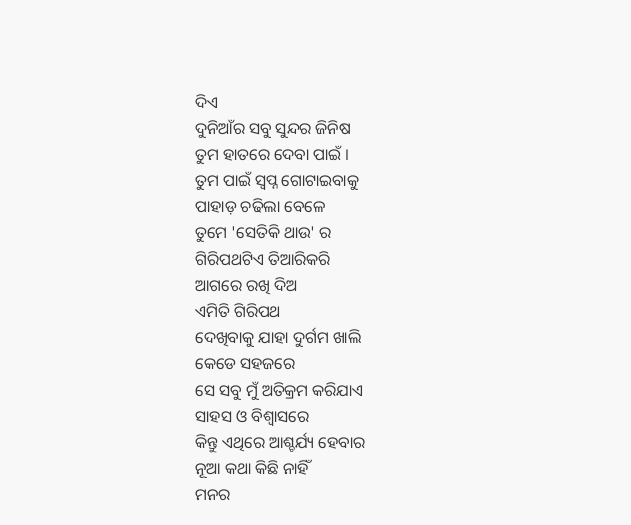ଦିଏ
ଦୁନିଆଁର ସବୁ ସୁନ୍ଦର ଜିନିଷ
ତୁମ ହାତରେ ଦେବା ପାଇଁ ।
ତୁମ ପାଇଁ ସ୍ୱପ୍ନ ଗୋଟାଇବାକୁ
ପାହାଡ଼ ଚଢିଲା ବେଳେ
ତୁମେ 'ସେତିକି ଥାଉ' ର
ଗିରିପଥଟିଏ ତିଆରିକରି
ଆଗରେ ରଖି ଦିଅ
ଏମିତି ଗିରିପଥ
ଦେଖିବାକୁ ଯାହା ଦୁର୍ଗମ ଖାଲି
କେଡେ ସହଜରେ
ସେ ସବୁ ମୁଁ ଅତିକ୍ରମ କରିଯାଏ
ସାହସ ଓ ବିଶ୍ୱାସରେ
କିନ୍ତୁ ଏଥିରେ ଆଶ୍ଚର୍ଯ୍ୟ ହେବାର
ନୂଆ କଥା କିଛି ନାହିଁ
ମନର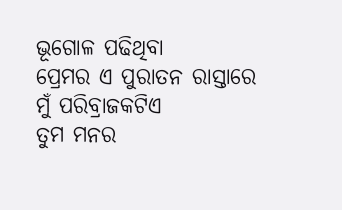ଭୂଗୋଳ ପଢିଥିବା
ପ୍ରେମର ଏ ପୁରାତନ ରାସ୍ତାରେ
ମୁଁ ପରିବ୍ରାଜକଟିଏ
ତୁମ ମନର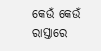କେଉଁ କେଉଁ ରାସ୍ତାରେ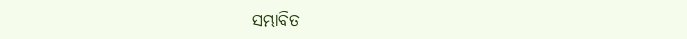ସମ୍ଭାବିତ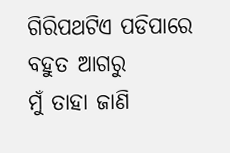ଗିରିପଥଟିଏ ପଡିପାରେ
ବହୁତ ଆଗରୁ
ମୁଁ ତାହା ଜାଣି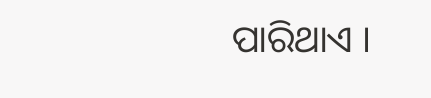ପାରିଥାଏ ।